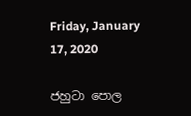Friday, January 17, 2020

ජහුටා පොල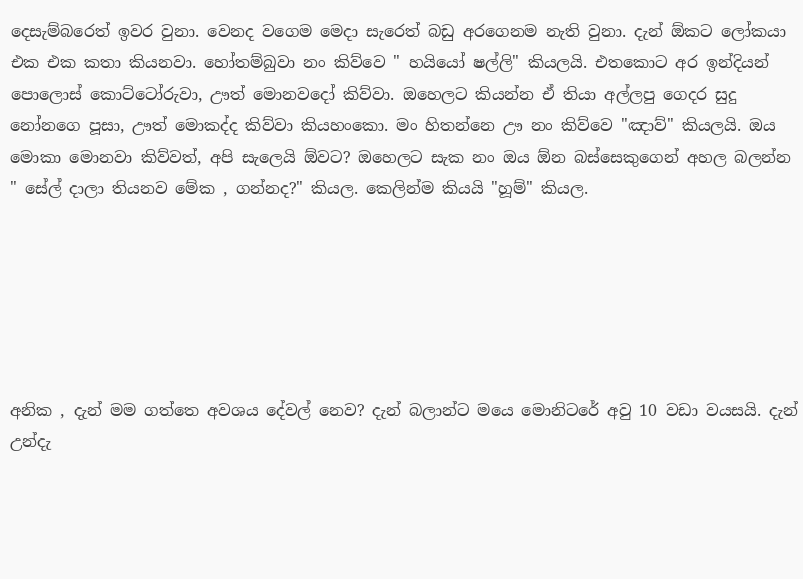දෙසැම්බරෙත් ඉවර වුනා. වෙනද වගෙම මෙදා සැරෙත් බඩු අරගෙනම නැති වුනා. දැන් ඕකට ලෝකයා එක එක කතා කියනවා. හෝතම්බුවා නං කිව්වෙ " හයියෝ ෂල්ලි" කියලයි. එතකොට අර ඉන්දියන් පොලොස් කොට්ටෝරුවා, ඌත් මොනවදෝ කිව්වා. ඔහෙලට කියන්න ඒ තියා අල්ලපු ගෙදර සුදු නෝනගෙ පූසා, ඌත් මොකද්ද කිව්වා කියහංකො. මං හිතන්නෙ ඌ නං කිව්වෙ "ඤාව්" කියලයි. ඔය මොකා මොනවා කිව්වත්, අපි සැලෙයි ඕවට? ඔහෙලට සැක නං ඔය ඕන බස්සෙකුගෙන් අහල බලන්න " සේල් දාලා තියනව මේක , ගන්නද?" කියල. කෙලින්ම කියයි "හූම්" කියල.






අනික , දැන් මම ගත්තෙ අවශය දේවල් නෙව? දැන් බලාන්ට මයෙ මොනිටරේ අවු 10 වඩා වයසයි. දැන් උන්දැ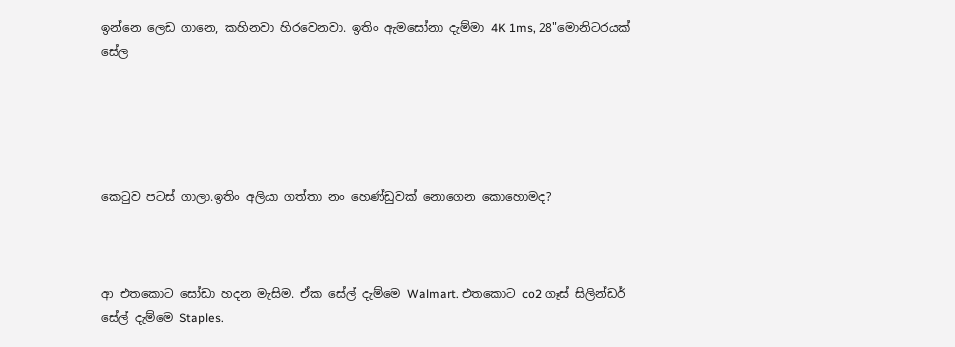ඉන්නෙ ලෙඩ ගානෙ, කහිනවා හිරවෙනවා. ඉතිං ඇමසෝනා දැම්මා 4K 1ms, 28"මොනිටරයක් සේල





කෙ‍ටුව පටස් ගාලා.ඉතිං අලියා ගත්තා නං හෙණ්ඩුවක් නොගෙන කොහොමද?



ආ එතකොට සෝඩා හදන මැසිම. ඒක සේල් දැම්මෙ Walmart. එතකොට co2 ගෑස් සිලින්ඩර් සේල් දැම්මෙ Staples.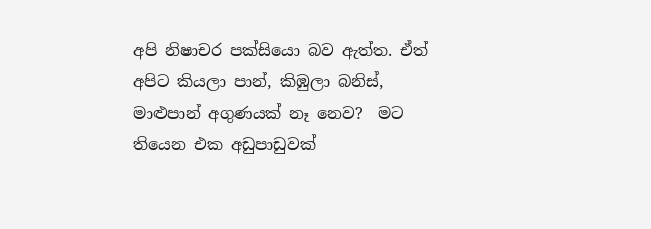අපි නිෂාචර පක්සියො බව ඇත්ත. ඒත් අපිට කියලා පාන්, කිඹුලා බනිස්, මාළුපාන් අගුණයක් නෑ නෙව?  මට තියෙන එක අඩුපාඩුවක්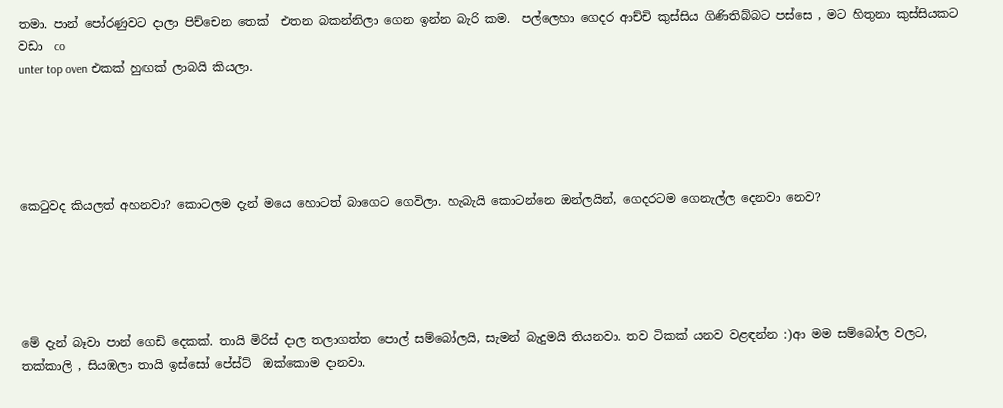තමා. පාන් පෝරණුවට දාලා පිච්චෙන තෙක්  එතන බකන්නිලා ගෙන ඉන්න බැරි කම.  පල්ලෙහා ගෙදර ආච්චි කුස්සිය ගිණිතිබ්බට පස්සෙ , මට හිතුනා කුස්සියකට වඩා  co
unter top oven එකක් හුඟක් ලාබයි කියලා.





කෙ‍ටුවද කියලත් අහනවා? කොටලම දැන් මයෙ හොටත් බාගෙට ගෙවිලා. හැබැයි කොටන්නෙ ඔන්ලයින්, ගෙදරටම ගෙනැල්ල දෙනවා නෙව?





මේ දැන් බෑවා පාන් ගෙඩි දෙකක්. තායි මිරිස් දාල තලාගත්ත පොල් සම්බෝලයි, සැමන් බැදුමයි තියනවා. තව ටිකක් යනව වළඳන්න :)ආ මම සම්බෝල වලට, තක්කාලි , සියඹලා තායි ඉස්සෝ පේස්ට්  ඔක්කොම දානවා.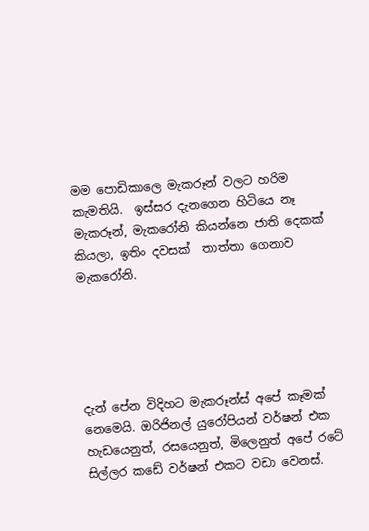මම පොඩිකාලෙ මැකරූන් වලට හරිම  කැමතියි.  ඉස්සර දැනගෙන හිටියෙ නෑ මැකරූන්, මැකරෝනි කියන්නෙ ජාති දෙකක් කියලා, ඉතිං දවසක්  තාත්තා ගෙනාව මැකරෝනි.





දැන් පේන විදිහට මැකරූන්ස් අපේ කෑමක් නෙමෙයි. ඔරිජිනල් යුරෝපියන් වර්ෂන් එක හැඩයෙනුත්, රසයෙනුත්, මිලෙනුත් අපේ රටේ සිල්ලර කඩේ වර්ෂන් එකට වඩා වෙනස්.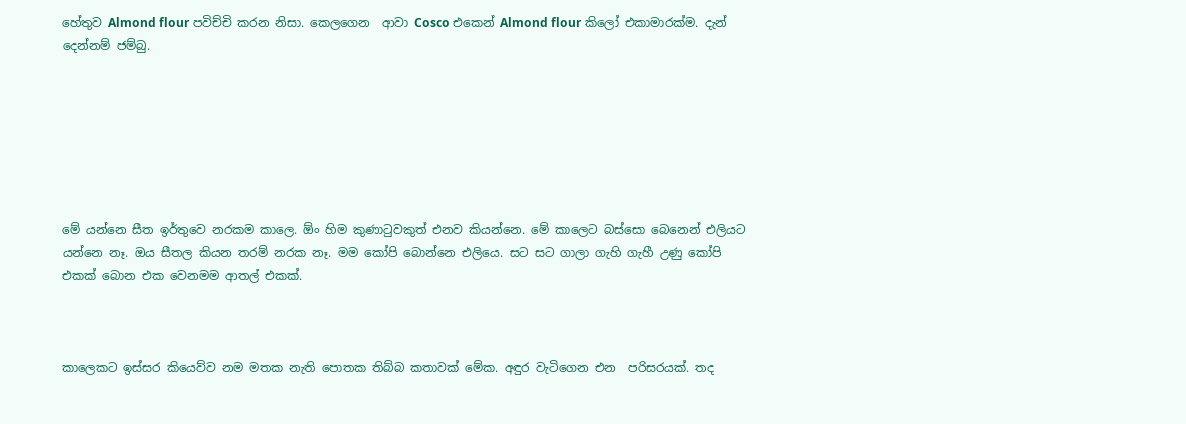හේතුව Almond flour පවිච්චි කරන නිසා. කෙලගෙන  ආවා Cosco එකෙන් Almond flour කිලෝ එකාමාරක්ම. දැන් දෙන්නම් ජම්බු.







මේ යන්නෙ සීත ඉර්තුවෙ නරකම කාලෙ. ඕං හිම කුණා‍ටුවකුත් එනව කියන්නෙ. මේ කාලෙට බස්සො බෙනෙන් එලියට යන්නෙ නෑ. ඔය සීතල කියන තරම් නරක නෑ. මම කෝපි බොන්නෙ එලියෙ. සට සට ගාලා ගැහි ගැහී උණු කෝපි එකක් බොන එක වෙනමම ආතල් එකක්.



කාලෙකට ඉස්සර කියෙව්ව නම මතක නැති පොතක තිබ්බ කතාවක් මේක. අඳුර වැටිගෙන එන  පරිසරයක්. තද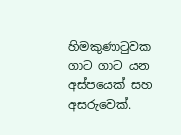හිමකුණා‍ටුවක ගාට ගාට යන අස්පයෙක් සහ අසරුවෙක්.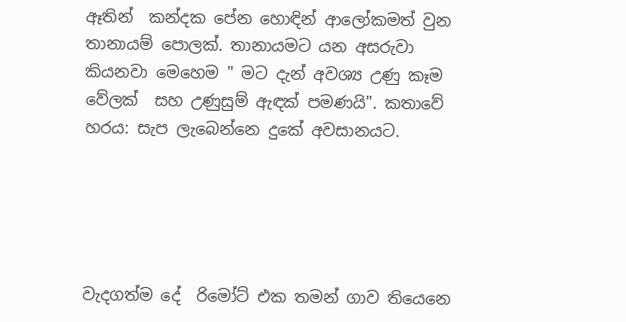ඈතින්  කන්දක පේන හොඳින් ආලෝකමත් වුන තානායම් පොලක්. තානායමට යන අසරුවා කියනවා මෙහෙම " මට දැන් අවශ්‍ය උණු කෑම වේලක්  සහ උණුසුම් ඇඳක් පමණයි". කතාවේ හරය: සැප ලැබෙන්නෙ දුකේ අවසානයට.





වැදගත්ම දේ  රිමෝට් එක තමන් ගාව තියෙනෙ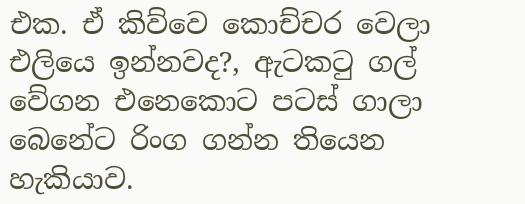එක. ඒ කිව්වෙ කොච්චර වෙලා එලියෙ ඉන්නවද?, ඇටක‍ටු ගල් වේගන එනෙකොට පටස් ගාලා බෙනේට රිංග ගන්න තියෙන හැකියාව.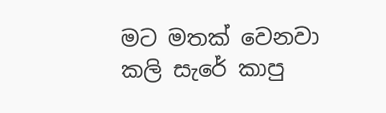මට මතක් වෙනවා  කලි සැරේ කාපු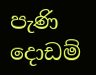පැණි දොඩම්